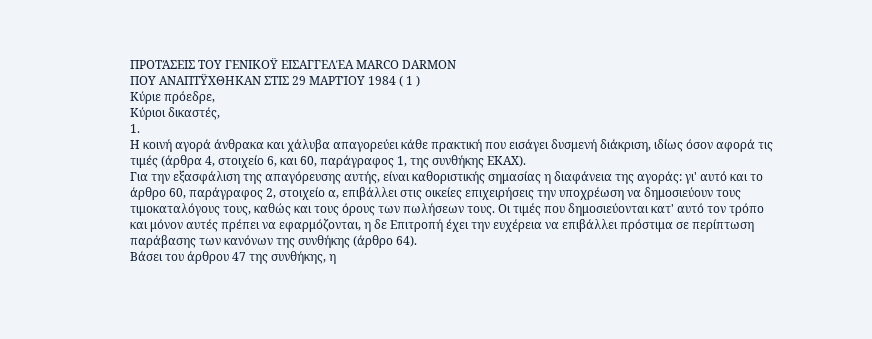ΠΡΟΤΆΣΕΙΣ ΤΟΥ ΓΕΝΙΚΟΫ ΕΙΣΑΓΓΕΛΈΑ MARCO DARMON
ΠΟΥ ΑΝΑΠΤΫΧΘΗΚΑΝ ΣΤΙΣ 29 ΜΑΡΤΊΟΥ 1984 ( 1 )
Κύριε πρόεδρε,
Κύριοι δικαστές,
1.
Η κοινή αγορά άνθρακα και χάλυβα απαγορεύει κάθε πρακτική που εισάγει δυσμενή διάκριση, ιδίως όσον αφορά τις τιμές (άρθρα 4, στοιχείο 6, και 60, παράγραφος 1, της συνθήκης ΕΚΑΧ).
Για την εξασφάλιση της απαγόρευσης αυτής, είναι καθοριστικής σημασίας η διαφάνεια της αγοράς: γι' αυτό και το άρθρο 60, παράγραφος 2, στοιχείο α, επιβάλλει στις οικείες επιχειρήσεις την υποχρέωση να δημοσιεύουν τους τιμοκαταλόγους τους, καθώς και τους όρους των πωλήσεων τους. Οι τιμές που δημοσιεύονται κατ' αυτό τον τρόπο και μόνον αυτές πρέπει να εφαρμόζονται, η δε Επιτροπή έχει την ευχέρεια να επιβάλλει πρόστιμα σε περίπτωση παράβασης των κανόνων της συνθήκης (άρθρο 64).
Βάσει του άρθρου 47 της συνθήκης, η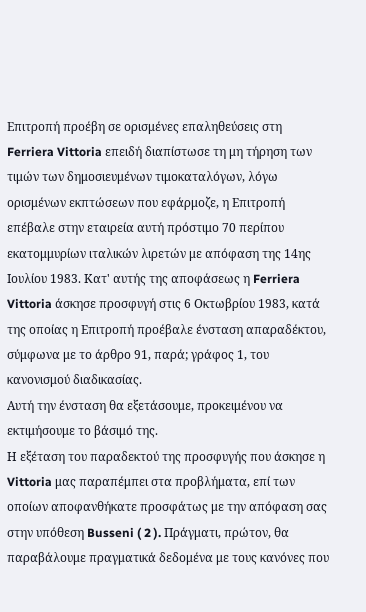Επιτροπή προέβη σε ορισμένες επαληθεύσεις στη Ferriera Vittoria επειδή διαπίστωσε τη μη τήρηση των τιμών των δημοσιευμένων τιμοκαταλόγων, λόγω ορισμένων εκπτώσεων που εφάρμοζε, η Επιτροπή επέβαλε στην εταιρεία αυτή πρόστιμο 70 περίπου εκατομμυρίων ιταλικών λιρετών με απόφαση της 14ης Ιουλίου 1983. Κατ' αυτής της αποφάσεως η Ferriera Vittoria άσκησε προσφυγή στις 6 Οκτωβρίου 1983, κατά της οποίας η Επιτροπή προέβαλε ένσταση απαραδέκτου, σύμφωνα με το άρθρο 91, παρά; γράφος 1, του κανονισμού διαδικασίας.
Αυτή την ένσταση θα εξετάσουμε, προκειμένου να εκτιμήσουμε το βάσιμό της.
Η εξέταση του παραδεκτού της προσφυγής που άσκησε η Vittoria μας παραπέμπει στα προβλήματα, επί των οποίων αποφανθήκατε προσφάτως με την απόφαση σας στην υπόθεση Busseni ( 2 ). Πράγματι, πρώτον, θα παραβάλουμε πραγματικά δεδομένα με τους κανόνες που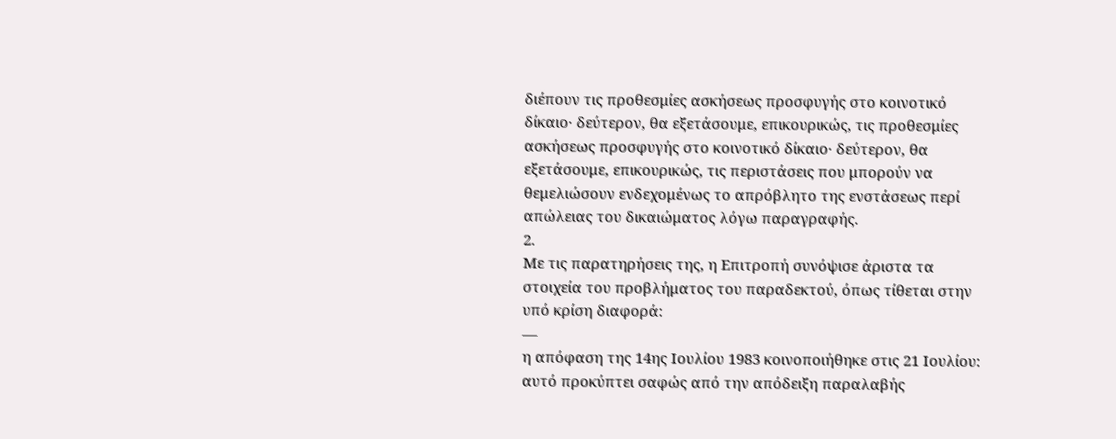διέπουν τις προθεσμίες ασκήσεως προσφυγής στο κοινοτικό δίκαιο· δεύτερον, θα εξετάσουμε, επικουρικώς, τις προθεσμίες ασκήσεως προσφυγής στο κοινοτικό δίκαιο· δεύτερον, θα εξετάσουμε, επικουρικώς, τις περιστάσεις που μπορούν να θεμελιώσουν ενδεχομένως το απρόβλητο της ενστάσεως περί απώλειας του δικαιώματος λόγω παραγραφής.
2.
Με τις παρατηρήσεις της, η Επιτροπή συνόψισε άριστα τα στοιχεία του προβλήματος του παραδεκτού, όπως τίθεται στην υπό κρίση διαφορά:
—
η απόφαση της 14ης Ιουλίου 1983 κοινοποιήθηκε στις 21 Ιουλίου: αυτό προκύπτει σαφώς από την απόδειξη παραλαβής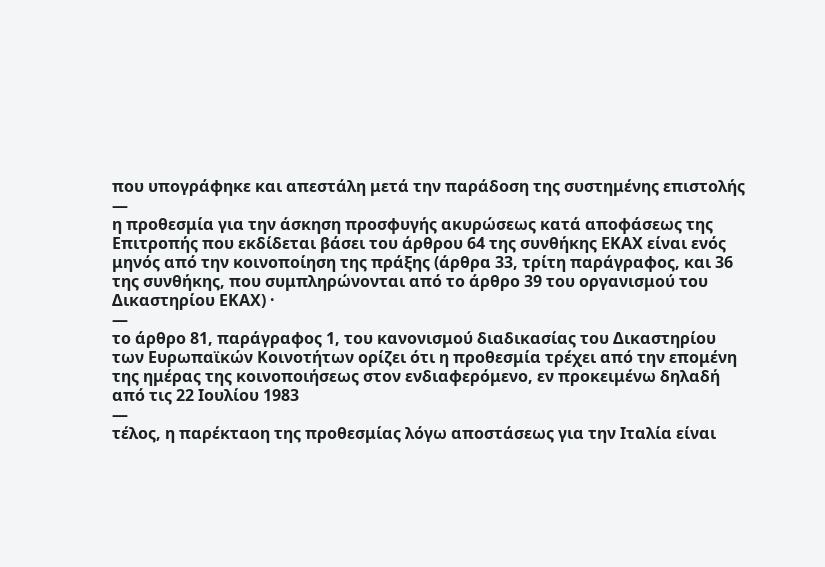που υπογράφηκε και απεστάλη μετά την παράδοση της συστημένης επιστολής
—
η προθεσμία για την άσκηση προσφυγής ακυρώσεως κατά αποφάσεως της Επιτροπής που εκδίδεται βάσει του άρθρου 64 της συνθήκης ΕΚΑΧ είναι ενός μηνός από την κοινοποίηση της πράξης (άρθρα 33, τρίτη παράγραφος, και 36 της συνθήκης, που συμπληρώνονται από το άρθρο 39 του οργανισμού του Δικαστηρίου ΕΚΑΧ) ·
—
το άρθρο 81, παράγραφος 1, του κανονισμού διαδικασίας του Δικαστηρίου των Ευρωπαϊκών Κοινοτήτων ορίζει ότι η προθεσμία τρέχει από την επομένη της ημέρας της κοινοποιήσεως στον ενδιαφερόμενο, εν προκειμένω δηλαδή από τις 22 Ιουλίου 1983
—
τέλος, η παρέκταοη της προθεσμίας λόγω αποστάσεως για την Ιταλία είναι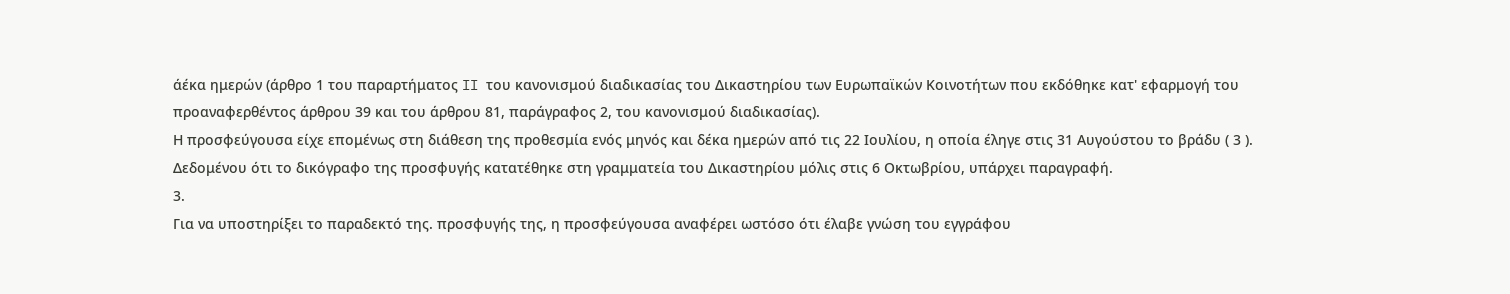άέκα ημερών (άρθρο 1 του παραρτήματος II του κανονισμού διαδικασίας του Δικαστηρίου των Ευρωπαϊκών Κοινοτήτων που εκδόθηκε κατ' εφαρμογή του προαναφερθέντος άρθρου 39 και του άρθρου 81, παράγραφος 2, του κανονισμού διαδικασίας).
Η προσφεύγουσα είχε επομένως στη διάθεση της προθεσμία ενός μηνός και δέκα ημερών από τις 22 Ιουλίου, η οποία έληγε στις 31 Αυγούστου το βράδυ ( 3 ). Δεδομένου ότι το δικόγραφο της προσφυγής κατατέθηκε στη γραμματεία του Δικαστηρίου μόλις στις 6 Οκτωβρίου, υπάρχει παραγραφή.
3.
Για να υποστηρίξει το παραδεκτό της. προσφυγής της, η προσφεύγουσα αναφέρει ωστόσο ότι έλαβε γνώση του εγγράφου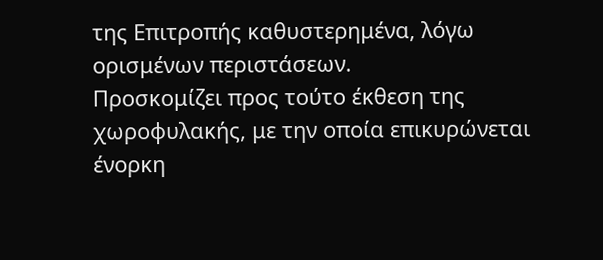της Επιτροπής καθυστερημένα, λόγω ορισμένων περιστάσεων.
Προσκομίζει προς τούτο έκθεση της χωροφυλακής, με την οποία επικυρώνεται ένορκη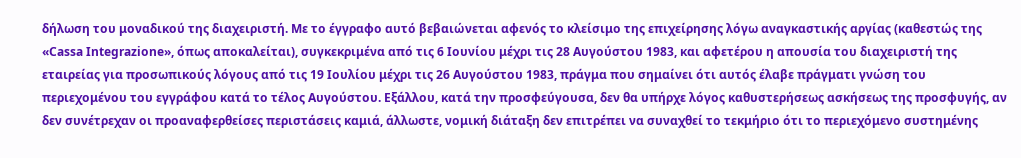δήλωση του μοναδικού της διαχειριστή. Με το έγγραφο αυτό βεβαιώνεται αφενός το κλείσιμο της επιχείρησης λόγω αναγκαστικής αργίας (καθεστώς της «Cassa Integrazione», όπως αποκαλείται), συγκεκριμένα από τις 6 Ιουνίου μέχρι τις 28 Αυγούστου 1983, και αφετέρου η απουσία του διαχειριστή της εταιρείας για προσωπικούς λόγους από τις 19 Ιουλίου μέχρι τις 26 Αυγούστου 1983, πράγμα που σημαίνει ότι αυτός έλαβε πράγματι γνώση του περιεχομένου του εγγράφου κατά το τέλος Αυγούστου. Εξάλλου, κατά την προσφεύγουσα, δεν θα υπήρχε λόγος καθυστερήσεως ασκήσεως της προσφυγής, αν δεν συνέτρεχαν οι προαναφερθείσες περιστάσεις καμιά, άλλωστε, νομική διάταξη δεν επιτρέπει να συναχθεί το τεκμήριο ότι το περιεχόμενο συστημένης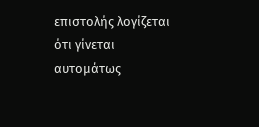επιστολής λογίζεται ότι γίνεται αυτομάτως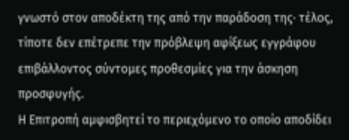γνωστό στον αποδέκτη της από την παράδοση της· τέλος, τίποτε δεν επέτρεπε την πρόβλεψη αφίξεως εγγράφου επιβάλλοντος σύντομες προθεσμίες για την άσκηση προσφυγής.
Η Επιτροπή αμφισβητεί το περιεχόμενο το οποίο αποδίδει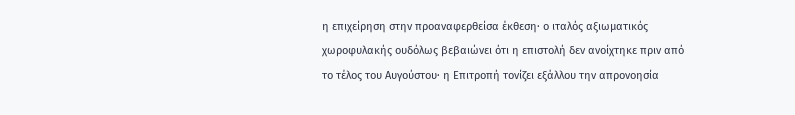η επιχείρηση στην προαναφερθείσα έκθεση· ο ιταλός αξιωματικός χωροφυλακής ουδόλως βεβαιώνει ότι η επιστολή δεν ανοίχτηκε πριν από το τέλος του Αυγούστου· η Επιτροπή τονίζει εξάλλου την απρονοησία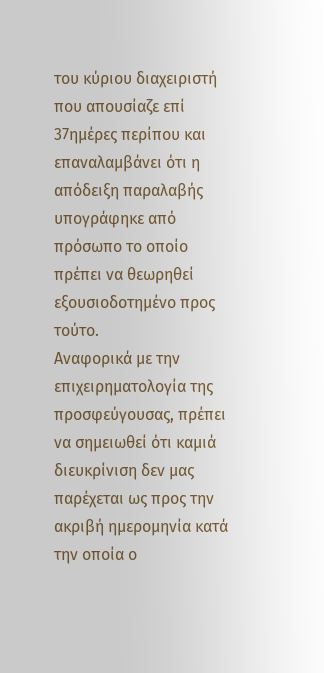του κύριου διαχειριστή που απουσίαζε επί 37ημέρες περίπου και επαναλαμβάνει ότι η απόδειξη παραλαβής υπογράφηκε από πρόσωπο το οποίο πρέπει να θεωρηθεί εξουσιοδοτημένο προς τούτο.
Αναφορικά με την επιχειρηματολογία της προσφεύγουσας, πρέπει να σημειωθεί ότι καμιά διευκρίνιση δεν μας παρέχεται ως προς την ακριβή ημερομηνία κατά την οποία ο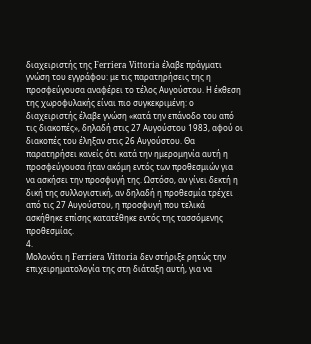διαχειριστής της Ferriera Vittoria έλαβε πράγματι γνώση του εγγράφου: με τις παρατηρήσεις της η προσφεύγουσα αναφέρει το τέλος Αυγούστου. Η έκθεση της χωροφυλακής είναι πιο συγκεκριμένη: ο διαχειριστής έλαβε γνώση «κατά την επάνοδο του από τις διακοπές», δηλαδή στις 27 Αυγούστου 1983, αφού οι διακοπές του έληξαν στις 26 Αυγούστου. Θα παρατηρήσει κανείς ότι κατά την ημερομηνία αυτή η προσφεύγουσα ήταν ακόμη εντός των προθεσμιών για να ασκήσει την προσφυγή της. Ωστόσο, αν γίνει δεκτή η δική της συλλογιστική, αν δηλαδή η προθεσμία τρέχει από τις 27 Αυγούστου, η προσφυγή που τελικά ασκήθηκε επίσης κατατέθηκε εντός της τασσόμενης προθεσμίας.
4.
Μολονότι η Ferriera Vittoria δεν στήριξε ρητώς την επιχειρηματολογία της στη διάταξη αυτή, για να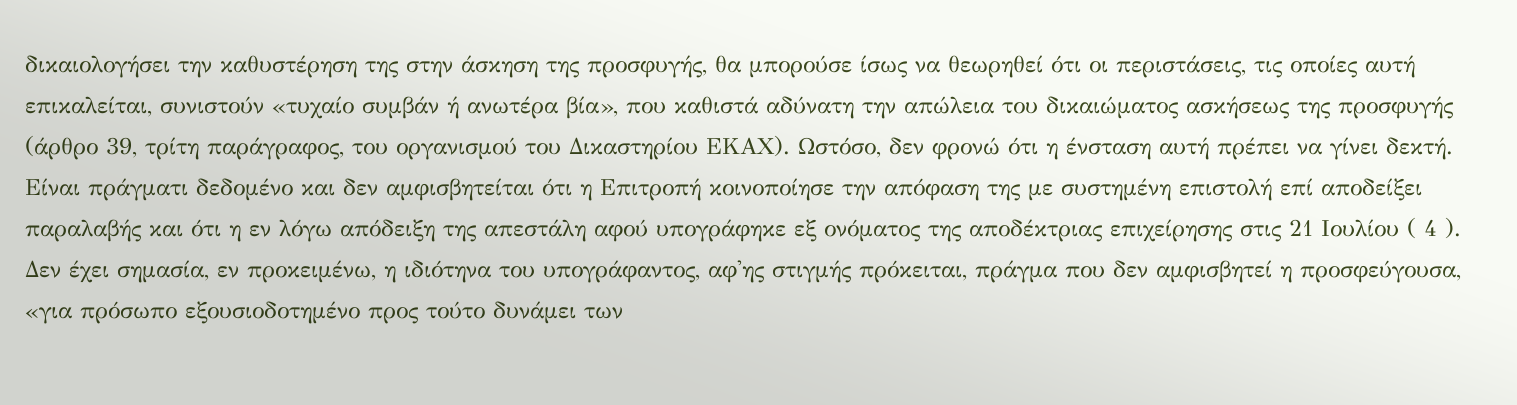δικαιολογήσει την καθυστέρηση της στην άσκηση της προσφυγής, θα μπορούσε ίσως να θεωρηθεί ότι οι περιστάσεις, τις οποίες αυτή επικαλείται, συνιστούν «τυχαίο συμβάν ή ανωτέρα βία», που καθιστά αδύνατη την απώλεια του δικαιώματος ασκήσεως της προσφυγής (άρθρο 39, τρίτη παράγραφος, του οργανισμού του Δικαστηρίου ΕΚΑΧ). Ωστόσο, δεν φρονώ ότι η ένσταση αυτή πρέπει να γίνει δεκτή.
Είναι πράγματι δεδομένο και δεν αμφισβητείται ότι η Επιτροπή κοινοποίησε την απόφαση της με συστημένη επιστολή επί αποδείξει παραλαβής και ότι η εν λόγω απόδειξη της απεστάλη αφού υπογράφηκε εξ ονόματος της αποδέκτριας επιχείρησης στις 21 Ιουλίου ( 4 ). Δεν έχει σημασία, εν προκειμένω, η ιδιότηνα του υπογράφαντος, αφ'ης στιγμής πρόκειται, πράγμα που δεν αμφισβητεί η προσφεύγουσα, «για πρόσωπο εξουσιοδοτημένο προς τούτο δυνάμει των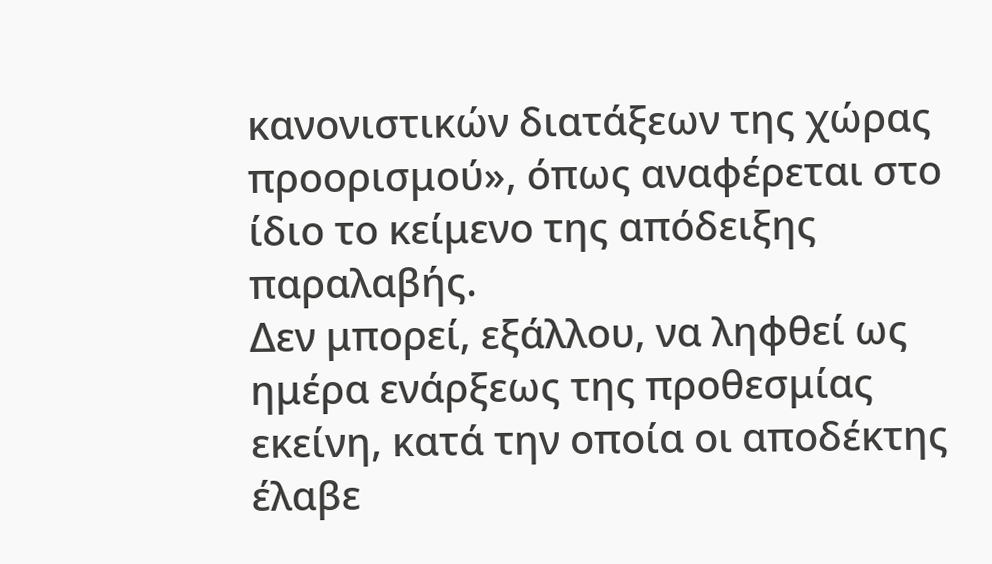κανονιστικών διατάξεων της χώρας προορισμού», όπως αναφέρεται στο ίδιο το κείμενο της απόδειξης παραλαβής.
Δεν μπορεί, εξάλλου, να ληφθεί ως ημέρα ενάρξεως της προθεσμίας εκείνη, κατά την οποία οι αποδέκτης έλαβε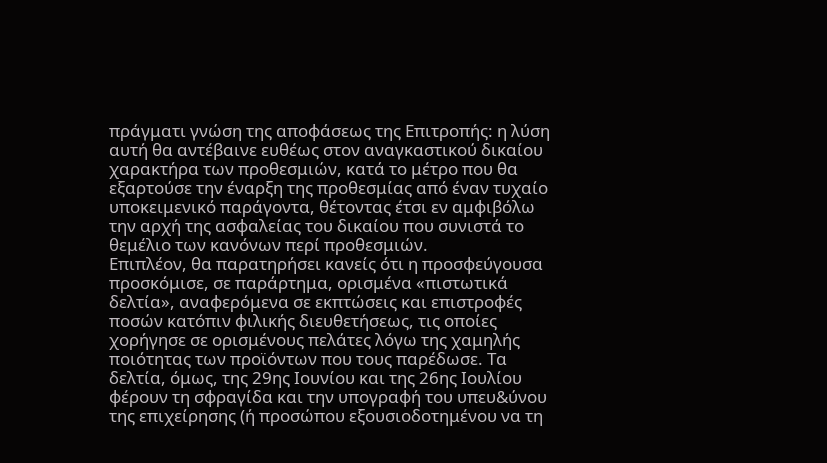πράγματι γνώση της αποφάσεως της Επιτροπής: η λύση αυτή θα αντέβαινε ευθέως στον αναγκαστικού δικαίου χαρακτήρα των προθεσμιών, κατά το μέτρο που θα εξαρτούσε την έναρξη της προθεσμίας από έναν τυχαίο υποκειμενικό παράγοντα, θέτοντας έτσι εν αμφιβόλω την αρχή της ασφαλείας του δικαίου που συνιστά το θεμέλιο των κανόνων περί προθεσμιών.
Επιπλέον, θα παρατηρήσει κανείς ότι η προσφεύγουσα προσκόμισε, σε παράρτημα, ορισμένα «πιστωτικά δελτία», αναφερόμενα σε εκπτώσεις και επιστροφές ποσών κατόπιν φιλικής διευθετήσεως, τις οποίες χορήγησε σε ορισμένους πελάτες λόγω της χαμηλής ποιότητας των προϊόντων που τους παρέδωσε. Τα δελτία, όμως, της 29ης Ιουνίου και της 26ης Ιουλίου φέρουν τη σφραγίδα και την υπογραφή του υπευ&ύνου της επιχείρησης (ή προσώπου εξουσιοδοτημένου να τη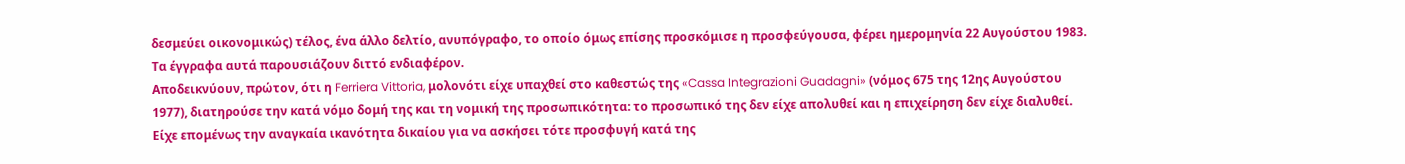δεσμεύει οικονομικώς) τέλος, ένα άλλο δελτίο, ανυπόγραφο, το οποίο όμως επίσης προσκόμισε η προσφεύγουσα, φέρει ημερομηνία 22 Αυγούστου 1983. Τα έγγραφα αυτά παρουσιάζουν διττό ενδιαφέρον.
Αποδεικνύουν, πρώτον, ότι η Ferriera Vittoria, μολονότι είχε υπαχθεί στο καθεστώς της «Cassa Integrazioni Guadagni» (νόμος 675 της 12ης Αυγούστου 1977), διατηρούσε την κατά νόμο δομή της και τη νομική της προσωπικότητα: το προσωπικό της δεν είχε απολυθεί και η επιχείρηση δεν είχε διαλυθεί. Είχε επομένως την αναγκαία ικανότητα δικαίου για να ασκήσει τότε προσφυγή κατά της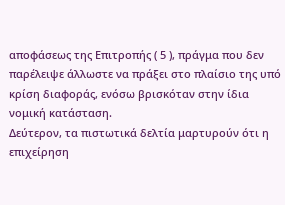αποφάσεως της Επιτροπής ( 5 ), πράγμα που δεν παρέλειψε άλλωστε να πράξει στο πλαίσιο της υπό κρίση διαφοράς, ενόσω βρισκόταν στην ίδια νομική κατάσταση.
Δεύτερον, τα πιστωτικά δελτία μαρτυρούν ότι η επιχείρηση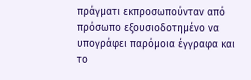πράγματι εκπροσωπούνταν από πρόσωπο εξουσιοδοτημένο να υπογράφει παρόμοια έγγραφα και το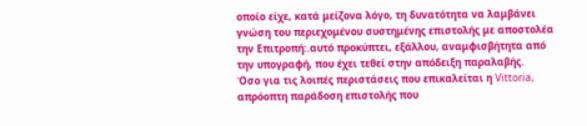οποίο είχε, κατά μείζονα λόγο, τη δυνατότητα να λαμβάνει γνώση του περιεχομένου συστημένης επιστολής με αποστολέα την Επιτροπή:.αυτό προκύπτει, εξάλλου, αναμφισβήτητα από την υπογραφή, που έχει τεθεί στην απόδειξη παραλαβής.
Όσο για τις λοιπές περιστάσεις που επικαλείται η Vittoria, απρόοπτη παράδοση επιστολής που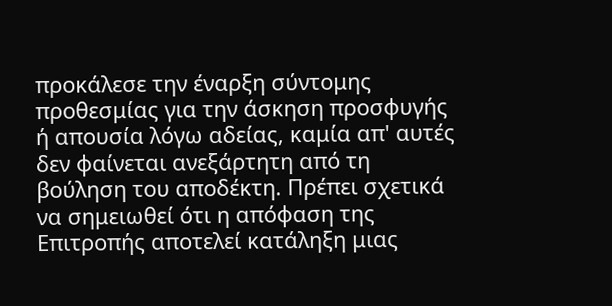προκάλεσε την έναρξη σύντομης προθεσμίας για την άσκηση προσφυγής ή απουσία λόγω αδείας, καμία απ' αυτές δεν φαίνεται ανεξάρτητη από τη βούληση του αποδέκτη. Πρέπει σχετικά να σημειωθεί ότι η απόφαση της Επιτροπής αποτελεί κατάληξη μιας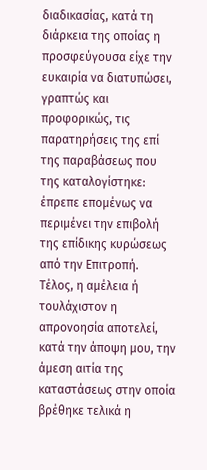διαδικασίας, κατά τη διάρκεια της οποίας η προσφεύγουσα είχε την ευκαιρία να διατυπώσει, γραπτώς και προφορικώς, τις παρατηρήσεις της επί της παραβάσεως που της καταλογίστηκε: έπρεπε επομένως να περιμένει την επιβολή της επίδικης κυρώσεως από την Επιτροπή.
Τέλος, η αμέλεια ή τουλάχιστον η απρονοησία αποτελεί, κατά την άποψη μου, την άμεση αιτία της καταστάσεως στην οποία βρέθηκε τελικά η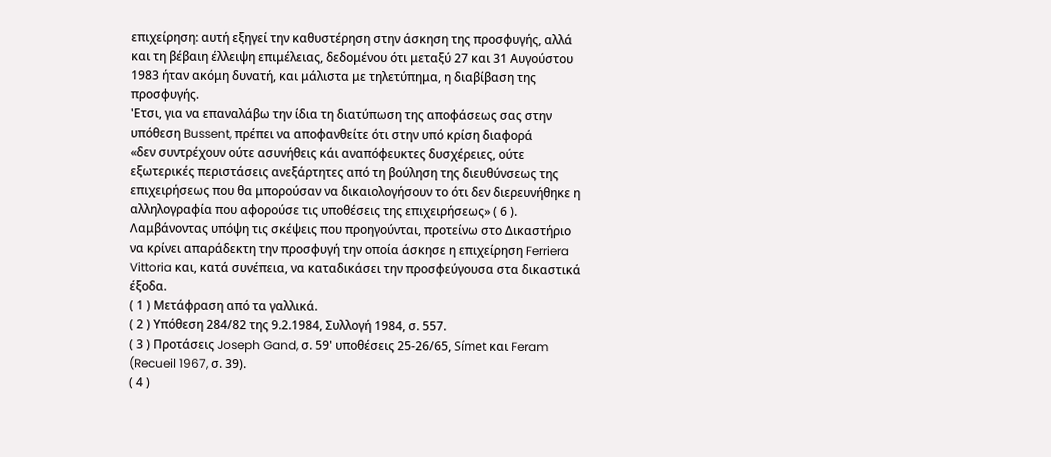επιχείρηση: αυτή εξηγεί την καθυστέρηση στην άσκηση της προσφυγής, αλλά και τη βέβαιη έλλειψη επιμέλειας, δεδομένου ότι μεταξύ 27 και 31 Αυγούστου 1983 ήταν ακόμη δυνατή, και μάλιστα με τηλετύπημα, η διαβίβαση της προσφυγής.
'Ετσι, για να επαναλάβω την ίδια τη διατύπωση της αποφάσεως σας στην υπόθεση Bussent, πρέπει να αποφανθείτε ότι στην υπό κρίση διαφορά
«δεν συντρέχουν ούτε ασυνήθεις κάι αναπόφευκτες δυσχέρειες, ούτε εξωτερικές περιστάσεις ανεξάρτητες από τη βούληση της διευθύνσεως της επιχειρήσεως που θα μπορούσαν να δικαιολογήσουν το ότι δεν διερευνήθηκε η αλληλογραφία που αφορούσε τις υποθέσεις της επιχειρήσεως» ( 6 ).
Λαμβάνοντας υπόψη τις σκέψεις που προηγούνται, προτείνω στο Δικαστήριο να κρίνει απαράδεκτη την προσφυγή την οποία άσκησε η επιχείρηση Ferriera Vittoria και, κατά συνέπεια, να καταδικάσει την προσφεύγουσα στα δικαστικά έξοδα.
( 1 ) Μετάφραση από τα γαλλικά.
( 2 ) Υπόθεση 284/82 της 9.2.1984, Συλλογή 1984, σ. 557.
( 3 ) Προτάσεις Joseph Gand, σ. 59' υποθέσεις 25-26/65, Símet και Feram (Recueil 1967, σ. 39).
( 4 )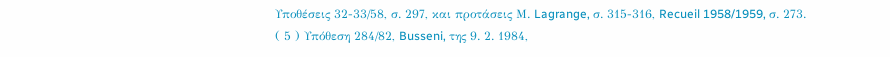Υποθέσεις 32-33/58, σ. 297, και προτάσεις Μ. Lagrange, σ. 315-316, Recueil 1958/1959, σ. 273.
( 5 ) Υπόθεση 284/82, Busseni, της 9. 2. 1984,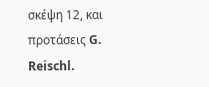σκέψη 12, και προτάσεις G. Reischl.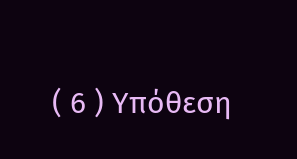( 6 ) Υπόθεση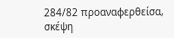284/82 προαναφερθείσα, σκέψη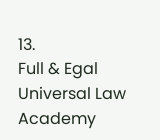13.
Full & Egal Universal Law Academy